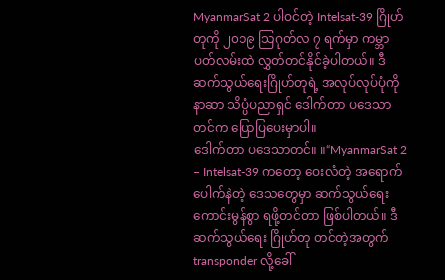MyanmarSat 2 ပါဝင်တဲ့ Intelsat-39 ဂြိုဟ်တုကို ၂၀၁၉ သြဂုတ်လ ၇ ရက်မှာ ကမ္ဘာပတ်လမ်းထဲ လွှတ်တင်နိုင်ခဲ့ပါတယ်။ ဒီဆက်သွယ်ရေးဂြိုဟ်တုရဲ့ အလုပ်လုပ်ပုံကို နာဆာ သိပ္ပံပညာရှင် ဒေါက်တာ ပဒေသာတင်က ပြောပြပေးမှာပါ။
ဒေါက်တာ ပဒေသာတင်။ ။“MyanmarSat 2 – Intelsat-39 ကတော့ ဝေးလံတဲ့ အရောက်ပေါက်နဲတဲ့ ဒေသတွေမှာ ဆက်သွယ်ရေး ကောင်းမွန်စွာ ရဖို့တင်တာ ဖြစ်ပါတယ်။ ဒီဆက်သွယ်ရေး ဂြိုဟ်တု တင်တဲ့အတွက် transponder လို့ခေါ်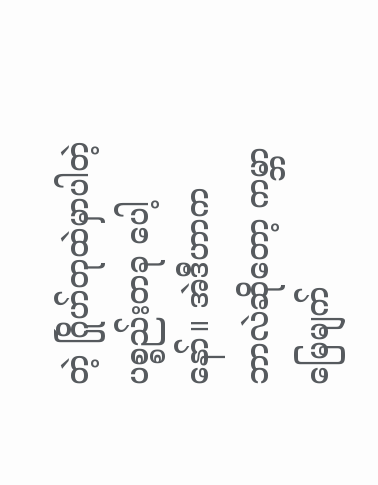တဲ့ ဂြိုဟ်တုထဲမှာပါတဲ့ ပစ္စည်းတခု ပေါ့နော်။ အဲဒီဟာက ဘာလဲဆိုတော့ ကမ္ဘာမြေမျက်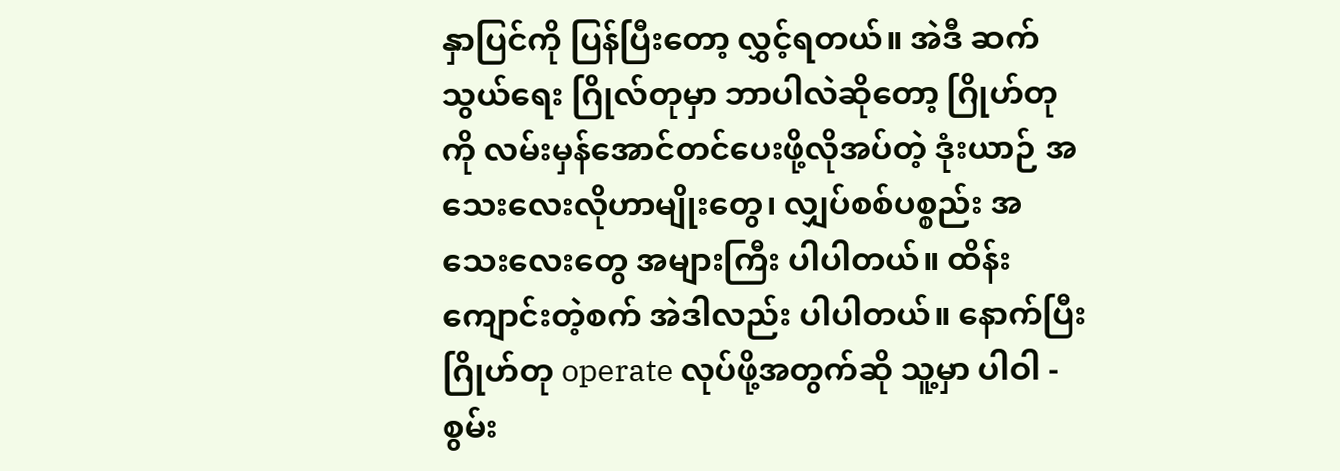နှာပြင်ကို ပြန်ပြီးတော့ လွှင့်ရတယ်။ အဲဒီ ဆက်သွယ်ရေး ဂြိုလ်တုမှာ ဘာပါလဲဆိုတော့ ဂြိုဟ်တုကို လမ်းမှန်အောင်တင်ပေးဖို့လိုအပ်တဲ့ ဒုံးယာဉ် အသေးလေးလိုဟာမျိုးတွေ၊ လျှပ်စစ်ပစ္စည်း အသေးလေးတွေ အများကြီး ပါပါတယ်။ ထိန်းကျောင်းတဲ့စက် အဲဒါလည်း ပါပါတယ်။ နောက်ပြီး ဂြိုဟ်တု operate လုပ်ဖို့အတွက်ဆို သူ့မှာ ပါဝါ - စွမ်း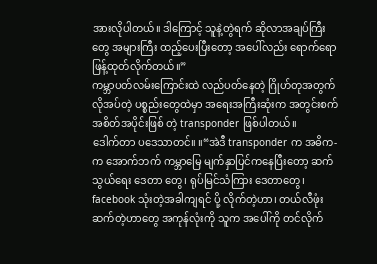အားလိုပါတယ်။ ဒါကြောင့် သူနဲ့တွဲရက် ဆိုလာအချပ်ကြီးတွေ အများကြီး ထည့်ပေးပြီးတော့ အပေါ်လည်း ရောက်ရော ဖြန့်ထုတ်လိုက်တယ်။”
ကမ္ဘာပတ်လမ်းကြောင်းထဲ လည်ပတ်နေတဲ့ ဂြိုဟ်တုအတွက် လိုအပ်တဲ့ ပစ္စည်းတွေထဲမှာ အရေးအကြီးဆုံးက အတွင်းစက်အစိတ်အပိုင်းဖြစ် တဲ့ transponder ဖြစ်ပါတယ်။
ဒေါက်တာ ပဒေသာတင်။ ။“အဲဒီ transponder က အဓိက-က အောက်ဘက် ကမ္ဘာမြေ မျက်နှာပြင်ကနေပြီးတော့ ဆက်သွယ်ရေး ဒေတာ တွေ၊ ရုပ်မြင်သံကြား ဒေတာတွေ၊ facebook သုံးတဲ့အခါကျရင် ပို့ လိုက်တဲ့ဟာ၊ တယ်လီဖုံးဆက်တဲ့ဟာတွေ အကုန်လုံးကို သူက အပေါ်ကို တင်လိုက်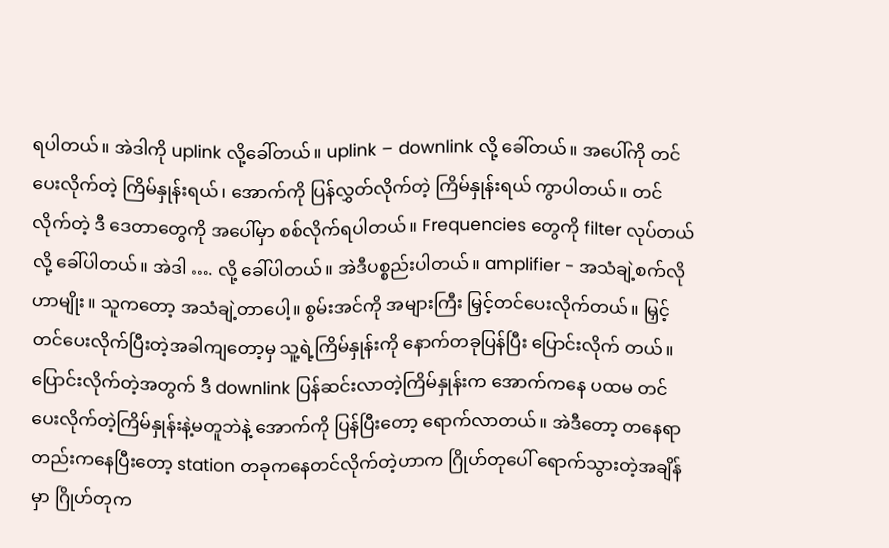ရပါတယ်။ အဲဒါကို uplink လို့ခေါ်တယ်။ uplink – downlink လို့ ခေါ်တယ်။ အပေါ်ကို တင်ပေးလိုက်တဲ့ ကြိမ်နှုန်းရယ်၊ အောက်ကို ပြန်လွှတ်လိုက်တဲ့ ကြိမ်နှုန်းရယ် ကွာပါတယ်။ တင်လိုက်တဲ့ ဒီ ဒေတာတွေကို အပေါ်မှာ စစ်လိုက်ရပါတယ်။ Frequencies တွေကို filter လုပ်တယ်လို့ ခေါ်ပါတယ်။ အဲဒါ …. လို့ ခေါ်ပါတယ်။ အဲဒီပစ္စည်းပါတယ်။ amplifier - အသံချဲ့စက်လိုဟာမျိုး။ သူကတော့ အသံချဲ့တာပေါ့။ စွမ်းအင်ကို အများကြီး မြှင့်တင်ပေးလိုက်တယ်။ မြှင့်တင်ပေးလိုက်ပြီးတဲ့အခါကျတော့မှ သူ့ရဲ့ကြိမ်နှုန်းကို နောက်တခုပြန်ပြီး ပြောင်းလိုက် တယ်။ ပြောင်းလိုက်တဲ့အတွက် ဒီ downlink ပြန်ဆင်းလာတဲ့ကြိမ်နှုန်းက အောက်ကနေ ပထမ တင်ပေးလိုက်တဲ့ကြိမ်နှုန်းနဲ့မတူဘဲနဲ့ အောက်ကို ပြန်ပြီးတော့ ရောက်လာတယ်။ အဲဒီတော့ တနေရာတည်းကနေပြီးတော့ station တခုကနေတင်လိုက်တဲ့ဟာက ဂြိုဟ်တုပေါ် ရောက်သွားတဲ့အချိန်မှာ ဂြိုဟ်တုက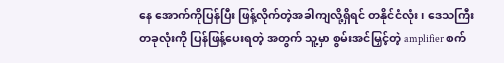နေ အောက်ကိုပြန်ပြီး ဖြန့်လိုက်တဲ့အခါကျလို့ရှိရင် တနိုင်ငံလုံး၊ ဒေသကြီးတခုလုံးကို ပြန်ဖြန့်ပေးရတဲ့ အတွက် သူ့မှာ စွမ်းအင်မြှင့်တဲ့ amplifier စက်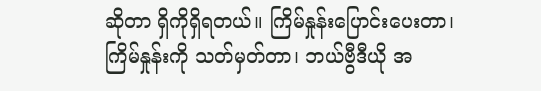ဆိုတာ ရှိကိုရှိရတယ်။ ကြိမ်နှုန်းပြောင်းပေးတာ၊ ကြိမ်နှုန်းကို သတ်မှတ်တာ၊ ဘယ်ဗွီဒီယို အ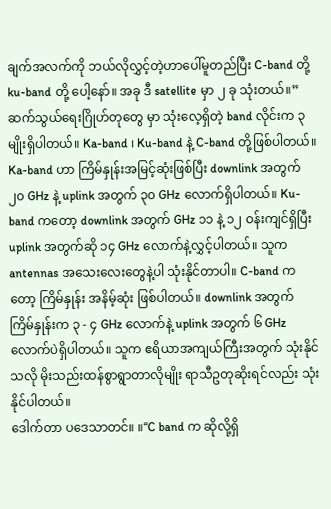ချက်အလက်ကို ဘယ်လိုလွှင့်တဲ့ဟာပေါ်မူတည်ပြီး C-band တို့ ku-band တို့ ပေါ့နော်။ အခု ဒီ satellite မှာ ၂ ခု သုံးတယ်။”
ဆက်သွယ်ရေးဂြိုဟ်တုတွေ မှာ သုံးလေ့ရှိတဲ့ band လိုင်းက ၃ မျိုးရှိပါတယ်။ Ka-band ၊ Ku-band နဲ့ C-band တို့ဖြစ်ပါတယ်။ Ka-band ဟာ ကြိမ်နှုန်းအမြင့်ဆုံးဖြစ်ပြီး downlink အတွက် ၂၀ GHz နဲ့ uplink အတွက် ၃၀ GHz လောက်ရှိပါတယ်။ Ku-band ကတော့ downlink အတွက် GHz ၁၁ နဲ့ ၁၂ ဝန်းကျင်ရှိပြီး uplink အတွက်ဆို ၁၄ GHz လောက်နဲ့လွှင့်ပါတယ်။ သူက antennas အသေးလေးတွေနဲ့ပါ သုံးနိုင်တာပါ။ C-band ကတော့ ကြိမ်နှုန်း အနိမ့်ဆုံး ဖြစ်ပါတယ်။ downlink အတွက် ကြိမ်နှုန်းက ၃ - ၄ GHz လောက်နဲ့ uplink အတွက် ၆ GHz လောက်ပဲရှိပါတယ်။ သူက ဧရိယာအကျယ်ကြီးအတွက် သုံးနိုင်သလို မိုးသည်းထန်စွာရွာတာလိုမျိုး ရာသီဥတုဆိုးရင်လည်း သုံးနိုင်ပါတယ်။
ဒေါက်တာ ပဒေသာတင်။ ။“C band က ဆိုလို့ရှိ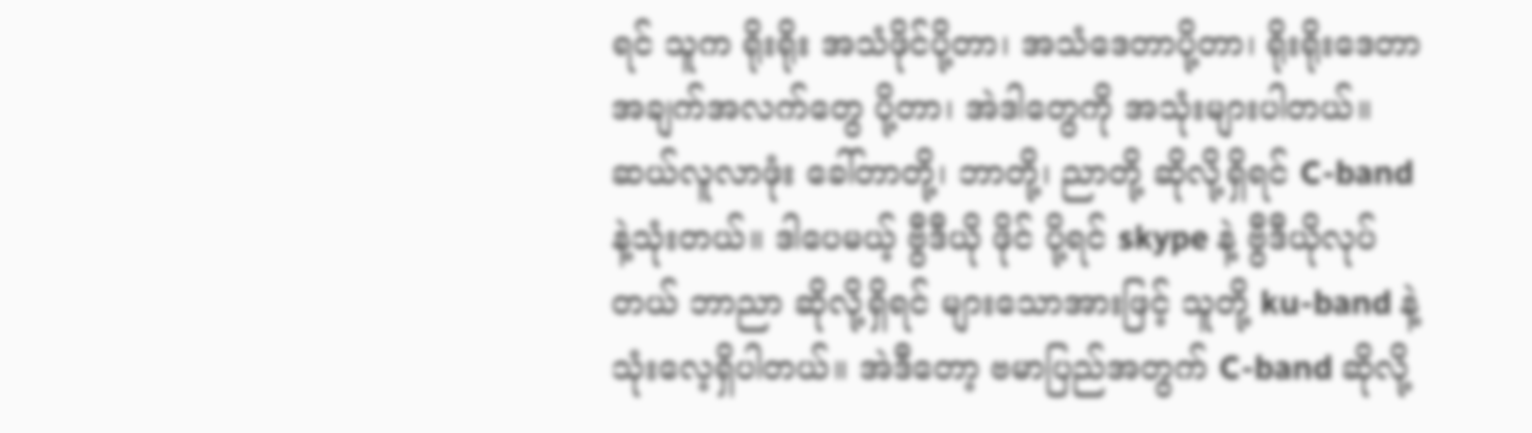ရင် သူက ရိုးရိုး အသံဖိုင်ပို့တာ၊ အသံဒေတာပို့တာ၊ ရိုးရိုးဒေတာ အချက်အလက်တွေ ပို့တာ၊ အဲဒါတွေကို အသုံးများပါတယ်။ ဆယ်လူလာဖုံး ခေါ်တာတို့၊ ဘာတို့၊ ညာတို့ ဆိုလို့ရှိရင် C-band နဲ့သုံးတယ်။ ဒါပေမယ့် ဗွီဒီယို ဖိုင် ပို့ရင် skype နဲ့ ဗွီဒီယိုလုပ်တယ် ဘာညာ ဆိုလို့ရှိရင် များသောအားဖြင့် သူတို့ ku-band နဲ့ သုံးလေ့ရှိပါတယ်။ အဲဒီတော့ ဗမာပြည်အတွက် C-band ဆိုလို့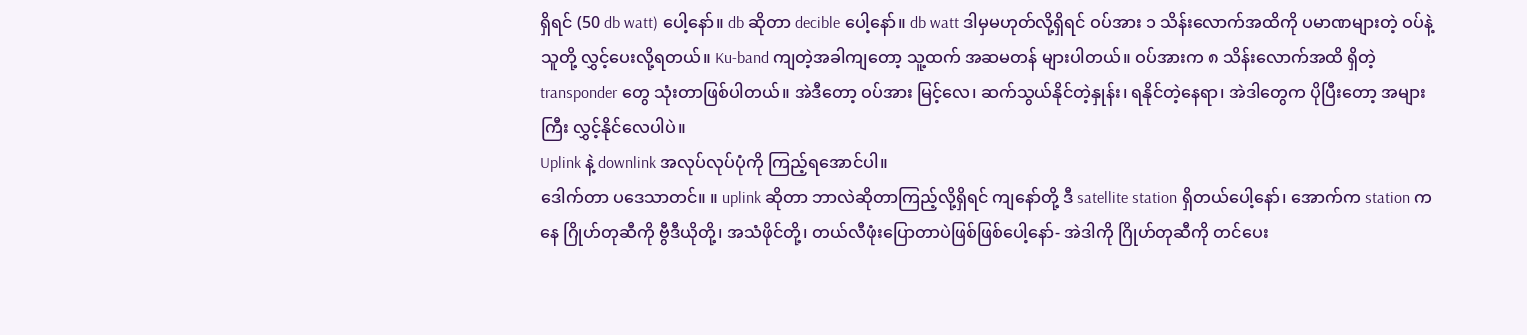ရှိရင် (50 db watt) ပေါ့နော်။ db ဆိုတာ decible ပေါ့နော်။ db watt ဒါမှမဟုတ်လို့ရှိရင် ဝပ်အား ၁ သိန်းလောက်အထိကို ပမာဏများတဲ့ ဝပ်နဲ့ သူတို့ လွှင့်ပေးလို့ရတယ်။ Ku-band ကျတဲ့အခါကျတော့ သူ့ထက် အဆမတန် များပါတယ်။ ဝပ်အားက ၈ သိန်းလောက်အထိ ရှိတဲ့ transponder တွေ သုံးတာဖြစ်ပါတယ်။ အဲဒီတော့ ဝပ်အား မြင့်လေ၊ ဆက်သွယ်နိုင်တဲ့နှုန်း၊ ရနိုင်တဲ့နေရာ၊ အဲဒါတွေက ပိုပြီးတော့ အများကြီး လွှင့်နိုင်လေပါပဲ။
Uplink နဲ့ downlink အလုပ်လုပ်ပုံကို ကြည့်ရအောင်ပါ။
ဒေါက်တာ ပဒေသာတင်။ ။ uplink ဆိုတာ ဘာလဲဆိုတာကြည့်လို့ရှိရင် ကျနော်တို့ ဒီ satellite station ရှိတယ်ပေါ့နော်၊ အောက်က station ကနေ ဂြိုဟ်တုဆီကို ဗွီဒီယိုတို့၊ အသံဖိုင်တို့၊ တယ်လီဖုံးပြောတာပဲဖြစ်ဖြစ်ပေါ့နော်- အဲဒါကို ဂြိုဟ်တုဆီကို တင်ပေး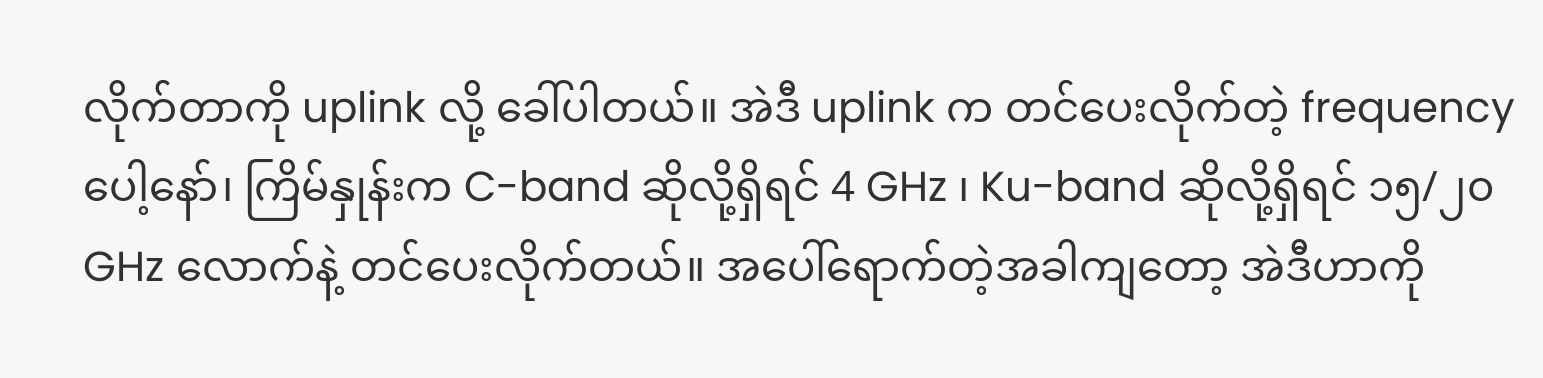လိုက်တာကို uplink လို့ ခေါ်ပါတယ်။ အဲဒီ uplink က တင်ပေးလိုက်တဲ့ frequency ပေါ့နော်၊ ကြိမ်နှုန်းက C-band ဆိုလို့ရှိရင် 4 GHz ၊ Ku-band ဆိုလို့ရှိရင် ၁၅/၂၀ GHz လောက်နဲ့ တင်ပေးလိုက်တယ်။ အပေါ်ရောက်တဲ့အခါကျတော့ အဲဒီဟာကို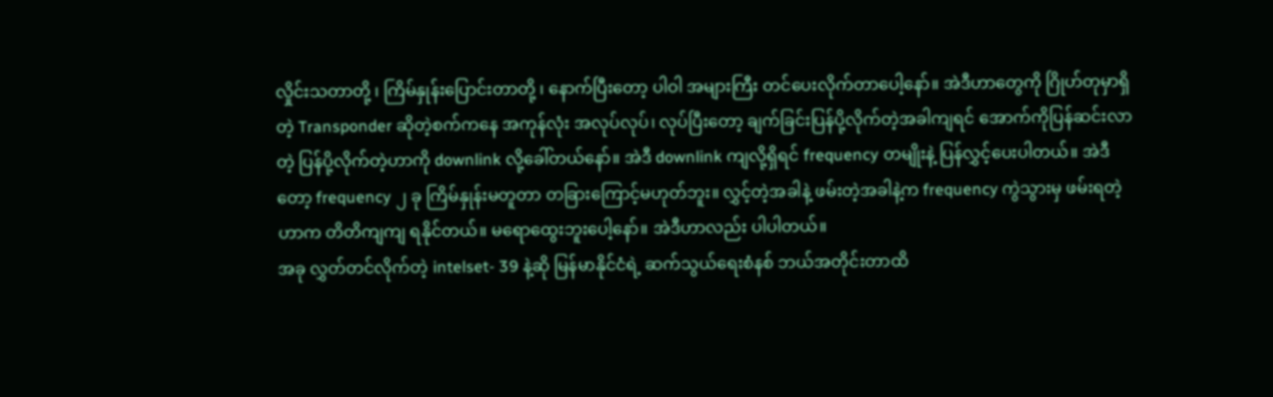လှိုင်းသတာတို့ ၊ ကြိမ်နှုန်းပြောင်းတာတို့ ၊ နောက်ပြီးတော့ ပါဝါ အများကြီး တင်ပေးလိုက်တာပေါ့နော်။ အဲဒီဟာတွေကို ဂြိုဟ်တုမှာရှိတဲ့ Transponder ဆိုတဲ့စက်ကနေ အကုန်လုံး အလုပ်လုပ်၊ လုပ်ပြီးတော့ ချက်ခြင်းပြန်ပို့လိုက်တဲ့အခါကျရင် အောက်ကိုပြန်ဆင်းလာတဲ့ ပြန်ပို့လိုက်တဲ့ဟာကို downlink လို့ခေါ်တယ်နော်။ အဲဒီ downlink ကျလို့ရှိရင် frequency တမျိုးနဲ့ ပြန်လွှင့်ပေးပါတယ်။ အဲဒီတော့ frequency ၂ ခု ကြိမ်နှုန်းမတူတာ တခြားကြောင့်မဟုတ်ဘူး။ လွှင့်တဲ့အခါနဲ့ ဖမ်းတဲ့အခါနဲ့က frequency ကွဲသွားမှ ဖမ်းရတဲ့ဟာက တိတိကျကျ ရနိုင်တယ်။ မရောထွေးဘူးပေါ့နော်။ အဲဒီဟာလည်း ပါပါတယ်။
အခု လွှတ်တင်လိုက်တဲ့ intelset- 39 နဲ့ဆို မြန်မာနိုင်ငံရဲ့ ဆက်သွယ်ရေးစံနစ် ဘယ်အတိုင်းတာထိ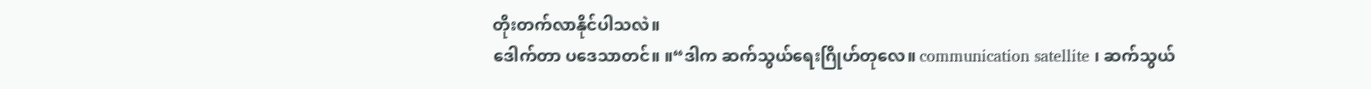တိုးတက်လာနိုင်ပါသလဲ။
ဒေါက်တာ ပဒေသာတင်။ ။“ဒါက ဆက်သွယ်ရေးဂြိုဟ်တုလေ။ communication satellite ၊ ဆက်သွယ်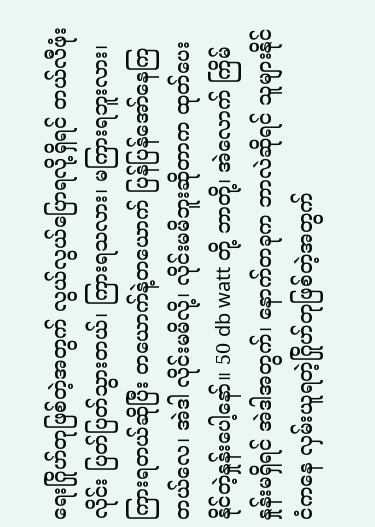ရေးဂြိုဟ်တုဖြစ်တဲ့အတွက် လွယ်လွယ်ပြောရလို့ရှိရင် တယ်လီဖုံးလိုင်း ပြတ်ပြတ်သွားတယ်၊ ကြားရသလား၊ မကြားရဘူးလား၊ ကြားရတယ်ဆိုပြီး တယောက်နဲ့တယောက် ပြန်ပြန်အော်နေကြတယ်လေ၊ အဲဒါ လိုင်းမမိလို့၊ လိုင်းမမိဘူးဆိုတာက ထုတ်ပေးနိုင်တဲ့နှုန်းပေါ့နော်။ 50 db watt တို့ ဘာတို့၊ အဲလောက် ကြိမ်နှုန်းမရှိရင် အဲဒါအတွက်၊ နောက်တခုက ဘာလဲဆိုရင် သူများနိုင်ငံကနေ လှမ်းယူရတဲ့ဂြိုဟ်တုဖြစ်တဲ့အတွက်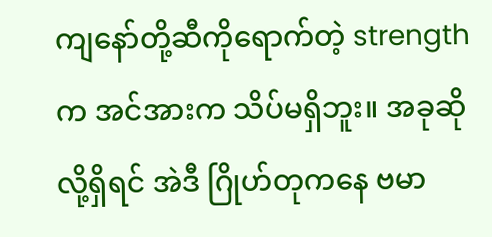ကျနော်တို့ဆီကိုရောက်တဲ့ strength က အင်အားက သိပ်မရှိဘူး။ အခုဆိုလို့ရှိရင် အဲဒီ ဂြိုဟ်တုကနေ ဗမာ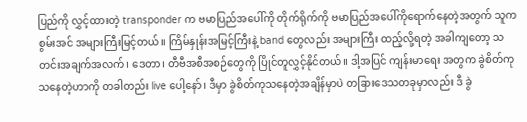ပြည်ကို လွှင့်ထားတဲ့ transponder က ဗမာပြည်အပေါ်ကို တိုက်ရိုက်ကို ဗမာပြည်အပေါ်ကိုရောက်နေတဲ့အတွက် သူက စွမ်းအင် အများကြီးမြင့်တယ်။ ကြိမ်နှုန်းအမြင့်ကြီးနဲ့ band တွေလည်း အများကြီး ထည့်လို့ရတဲ့ အခါကျတော့ သတင်းအချက်အလက်၊ ဒေတာ၊ တီဗီအစီအစဉ်တွေကို ပြိုင်တူလွှင့်နိုင်တယ်။ ဒါ့အပြင် ကျန်းမာရေး အတွက ခွဲစိတ်ကုသနေတဲ့ဟာကို တခါတည်း live ပေါ့နော်၊ ဒီမှာ ခွဲစိတ်ကုသနေတဲ့အချိန်မှာပဲ တခြားဒေသတခုမှာလည်း ဒီ ခွဲ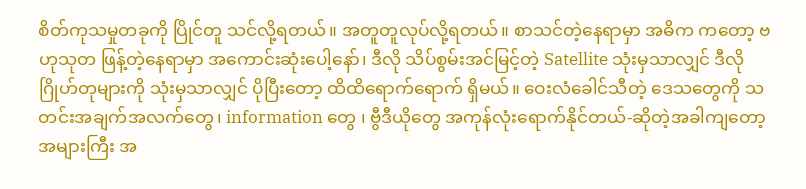စိတ်ကုသမှုတခုကို ပြိုင်တူ သင်လို့ရတယ်။ အတူတူလုပ်လို့ရတယ်။ စာသင်တဲ့နေရာမှာ အဓိက ကတော့ ဗဟုသုတ ဖြန့်တဲ့နေရာမှာ အကောင်းဆုံးပေါ့နော်၊ ဒီလို သိပ်စွမ်းအင်မြင့်တဲ့ Satellite သုံးမှသာလျှင် ဒီလို ဂြိုဟ်တုများကို သုံးမှသာလျှင် ပိုပြီးတော့ ထိထိရောက်ရောက် ရှိမယ်။ ဝေးလံခေါင်သီတဲ့ ဒေသတွေကို သတင်းအချက်အလက်တွေ၊ information တွေ ၊ ဗွီဒီယိုတွေ အကုန်လုံးရောက်နိုင်တယ်-ဆိုတဲ့အခါကျတော့ အများကြီး အ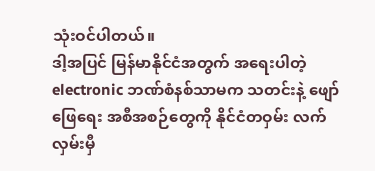သုံးဝင်ပါတယ်။
ဒါ့အပြင် မြန်မာနိုင်ငံအတွက် အရေးပါတဲ့ electronic ဘဏ်စံနစ်သာမက သတင်းနဲ့ ဖျော်ဖြေရေး အစီအစဉ်တွေကို နိုင်ငံတဝှမ်း လက်လှမ်းမှီ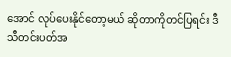အောင် လုပ်ပေးနိုင်တော့မယ် ဆိုတာကိုတင်ပြရင်း ဒီသီတင်းပတ်အ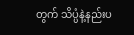တွက် သိပ္ပံနဲ့နည်းပ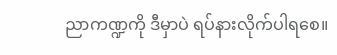ညာကဏ္ဍကို ဒီမှာပဲ ရပ်နားလိုက်ပါရစေ။